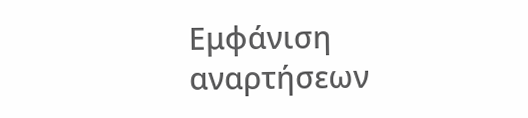Εμφάνιση αναρτήσεων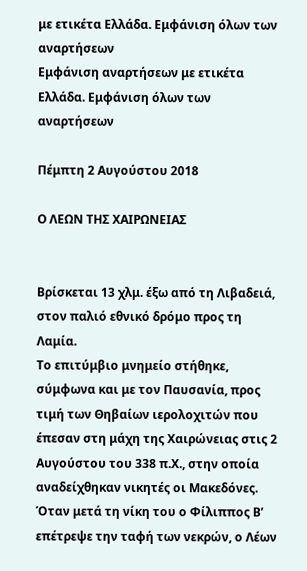με ετικέτα Ελλάδα. Εμφάνιση όλων των αναρτήσεων
Εμφάνιση αναρτήσεων με ετικέτα Ελλάδα. Εμφάνιση όλων των αναρτήσεων

Πέμπτη 2 Αυγούστου 2018

Ο ΛΕΩΝ ΤΗΣ ΧΑΙΡΩΝΕΙΑΣ


Βρίσκεται 13 χλμ. έξω από τη Λιβαδειά, στον παλιό εθνικό δρόμο προς τη Λαμία.
Το επιτύμβιο μνημείο στήθηκε, σύμφωνα και με τον Παυσανία, προς τιμή των Θηβαίων ιερολοχιτών που έπεσαν στη μάχη της Χαιρώνειας στις 2 Αυγούστου του 338 π.Χ., στην οποία αναδείχθηκαν νικητές οι Μακεδόνες. Όταν μετά τη νίκη του ο Φίλιππος Β’ επέτρεψε την ταφή των νεκρών, ο Λέων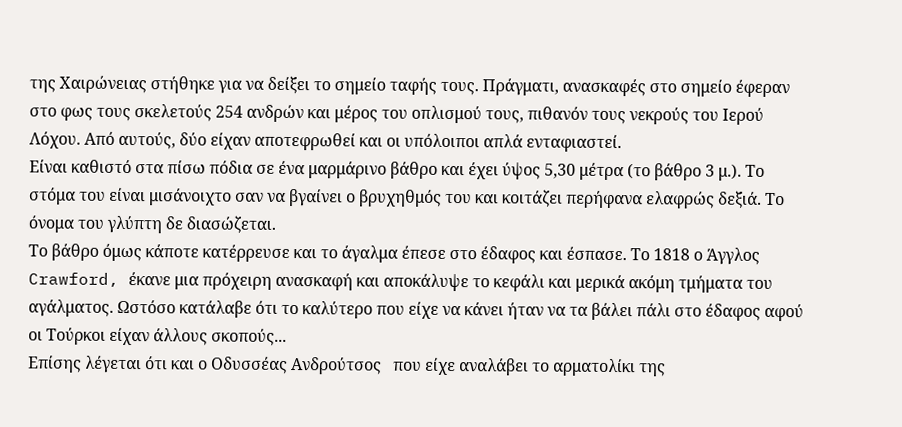της Χαιρώνειας στήθηκε για να δείξει το σημείο ταφής τους. Πράγματι, ανασκαφές στο σημείο έφεραν στο φως τους σκελετούς 254 ανδρών και μέρος του οπλισμού τους, πιθανόν τους νεκρούς του Ιερού Λόχου. Από αυτούς, δύο είχαν αποτεφρωθεί και οι υπόλοιποι απλά ενταφιαστεί.
Είναι καθιστό στα πίσω πόδια σε ένα μαρμάρινο βάθρο και έχει ύψος 5,30 μέτρα (το βάθρο 3 μ.). Το στόμα του είναι μισάνοιχτο σαν να βγαίνει ο βρυχηθμός του και κοιτάζει περήφανα ελαφρώς δεξιά. Το όνομα του γλύπτη δε διασώζεται.
Το βάθρο όμως κάποτε κατέρρευσε και το άγαλμα έπεσε στο έδαφος και έσπασε. Το 1818 ο Άγγλος Crawford, έκανε μια πρόχειρη ανασκαφή και αποκάλυψε το κεφάλι και μερικά ακόμη τμήματα του αγάλματος. Ωστόσο κατάλαβε ότι το καλύτερο που είχε να κάνει ήταν να τα βάλει πάλι στο έδαφος αφού οι Τούρκοι είχαν άλλους σκοπούς...
Επίσης λέγεται ότι και ο Οδυσσέας Ανδρούτσος   που είχε αναλάβει το αρματολίκι της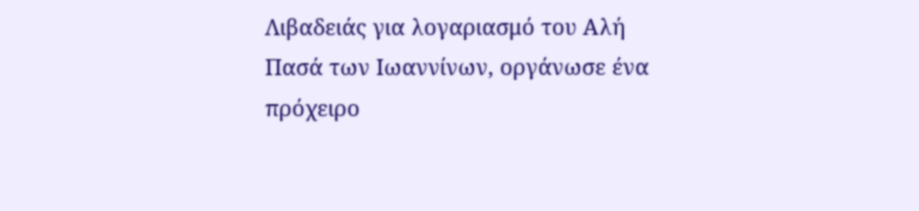Λιβαδειάς για λογαριασμό του Αλή Πασά των Ιωαννίνων, οργάνωσε ένα πρόχειρο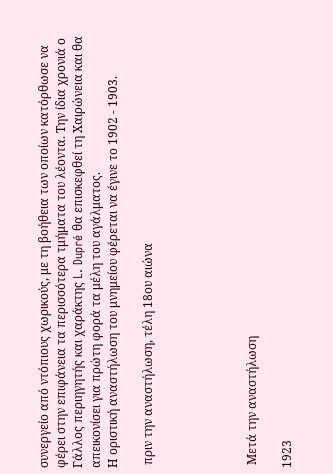συνεργείο από ντόπιους χωρικούς, με τη βοήθεια των οποίων κατόρθωσε να φέρει στην επιφάνεια τα περισσότερα τμήματα του λέοντα. Την ίδια χρονιά ο Γάλλος περιηγητής και χαράκτης L. Dupré θα επισκεφθεί τη Χαιρώνεια και θα απεικονίσει για πρώτη φορά τα μέλη του αγάλματος.
Η οριστική αναστήλωση του μνημείου φέρεται να έγινε το 1902 - 1903.

 πριν την αναστήλωση, τέλη 18ου αιώνα





 Μετά την αναστήλωση

1923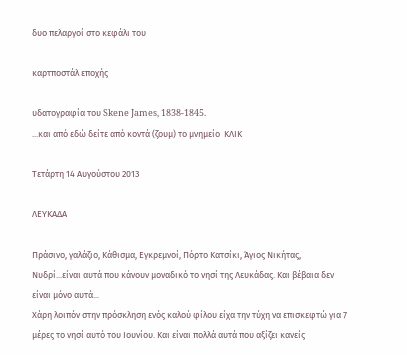δυο πελαργοί στο κεφάλι του

καρτποστάλ εποχής

υδατογραφία του Skene James, 1838-1845.
...και από εδώ δείτε από κοντά (ζουμ) το μνημείο  ΚΛΙΚ

Τετάρτη 14 Αυγούστου 2013

ΛΕΥΚΑΔΑ

Πράσινο, γαλάζιο, Κάθισμα, Εγκρεμνοί, Πόρτο Κατσίκι, Άγιος Νικήτας, Νυδρί...είναι αυτά που κάνουν μοναδικό το νησί της Λευκάδας. Και βέβαια δεν είναι μόνο αυτά...
Χάρη λοιπόν στην πρόσκληση ενός καλού φίλου είχα την τύχη να επισκεφτώ για 7 μέρες το νησί αυτό του Ιουνίου. Και είναι πολλά αυτά που αξίζει κανείς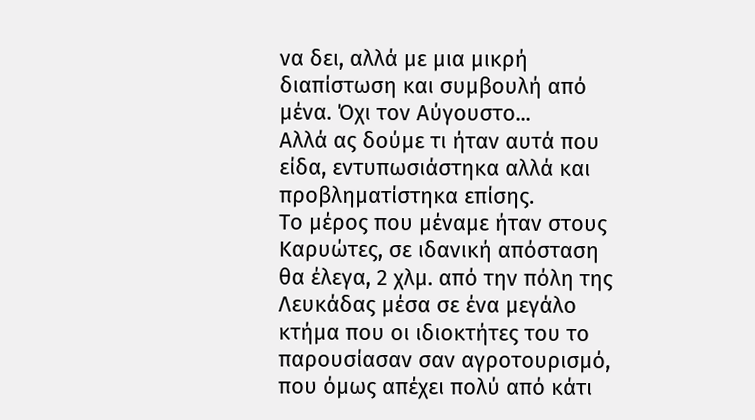να δει, αλλά με μια μικρή διαπίστωση και συμβουλή από μένα. Όχι τον Αύγουστο...
Αλλά ας δούμε τι ήταν αυτά που είδα, εντυπωσιάστηκα αλλά και προβληματίστηκα επίσης.
Το μέρος που μέναμε ήταν στους Καρυώτες, σε ιδανική απόσταση θα έλεγα, 2 χλμ. από την πόλη της Λευκάδας μέσα σε ένα μεγάλο κτήμα που οι ιδιοκτήτες του το παρουσίασαν σαν αγροτουρισμό, που όμως απέχει πολύ από κάτι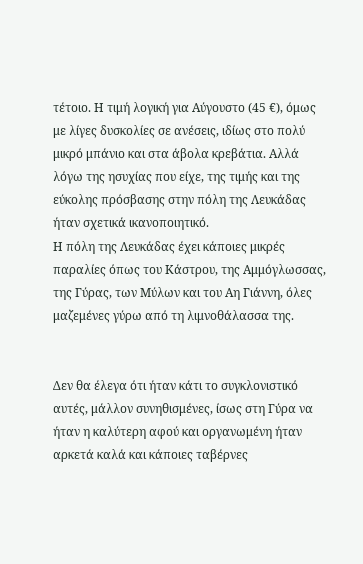τέτοιο. Η τιμή λογική για Αύγουστο (45 €), όμως με λίγες δυσκολίες σε ανέσεις, ιδίως στο πολύ μικρό μπάνιο και στα άβολα κρεβάτια. Αλλά λόγω της ησυχίας που είχε, της τιμής και της εύκολης πρόσβασης στην πόλη της Λευκάδας ήταν σχετικά ικανοποιητικό.
Η πόλη της Λευκάδας έχει κάποιες μικρές παραλίες όπως του Κάστρου, της Αμμόγλωσσας, της Γύρας, των Μύλων και του Αη Γιάννη, όλες μαζεμένες γύρω από τη λιμνοθάλασσα της.


Δεν θα έλεγα ότι ήταν κάτι το συγκλονιστικό αυτές, μάλλον συνηθισμένες, ίσως στη Γύρα να ήταν η καλύτερη αφού και οργανωμένη ήταν αρκετά καλά και κάποιες ταβέρνες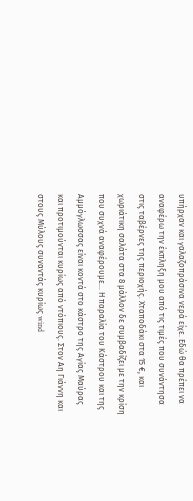υπήρχαν και γαλαζοπράσινα νερά είχε. Εδώ θα πρέπει να αναφέρω την έκπληξη μου από τις τιμές που συνάντησα στις ταβέρνες της περιοχής. Χταποδάκι στα 15 €, και χωριάτικη σαλάτα στα 8 μάλλον δε συμβαδίζει με την κρίση που συχνά αναφέρουμε... Η παραλία του Κάστρου και της Αμμόγλωσσας είναι κοντά στο κάστρο της Αγίας Μαύρας και προτιμούνται κυρίως από ντόπιους. Στον Αη Γιάννη και στους Μύλους συναντάς κυρίως wind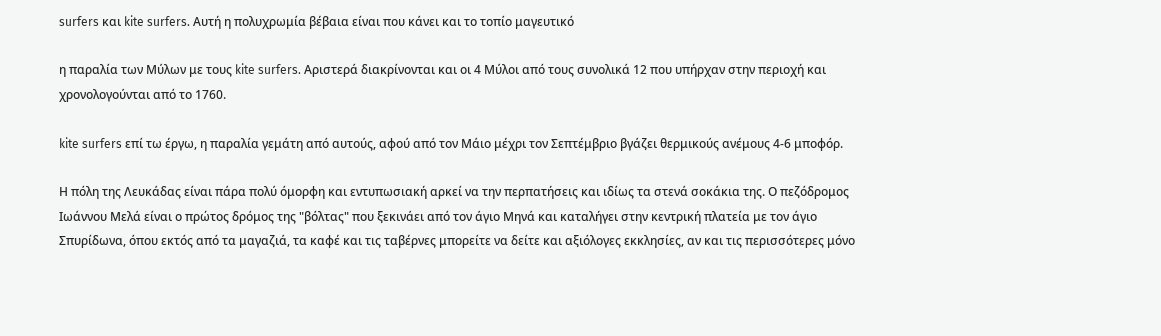surfers και kite surfers. Αυτή η πολυχρωμία βέβαια είναι που κάνει και το τοπίο μαγευτικό

η παραλία των Μύλων με τους kite surfers. Αριστερά διακρίνονται και οι 4 Μύλοι από τους συνολικά 12 που υπήρχαν στην περιοχή και χρονολογούνται από το 1760.

kite surfers επί τω έργω, η παραλία γεμάτη από αυτούς, αφού από τον Μάιο μέχρι τον Σεπτέμβριο βγάζει θερμικούς ανέμους 4-6 μποφόρ.

Η πόλη της Λευκάδας είναι πάρα πολύ όμορφη και εντυπωσιακή αρκεί να την περπατήσεις και ιδίως τα στενά σοκάκια της. Ο πεζόδρομος Ιωάννου Μελά είναι ο πρώτος δρόμος της "βόλτας" που ξεκινάει από τον άγιο Μηνά και καταλήγει στην κεντρική πλατεία με τον άγιο Σπυρίδωνα, όπου εκτός από τα μαγαζιά, τα καφέ και τις ταβέρνες μπορείτε να δείτε και αξιόλογες εκκλησίες, αν και τις περισσότερες μόνο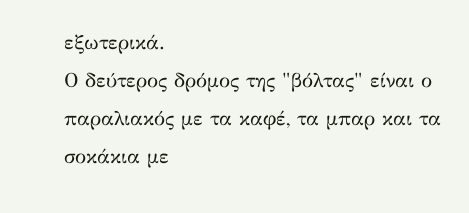εξωτερικά.
Ο δεύτερος δρόμος της "βόλτας" είναι ο παραλιακός με τα καφέ, τα μπαρ και τα σοκάκια με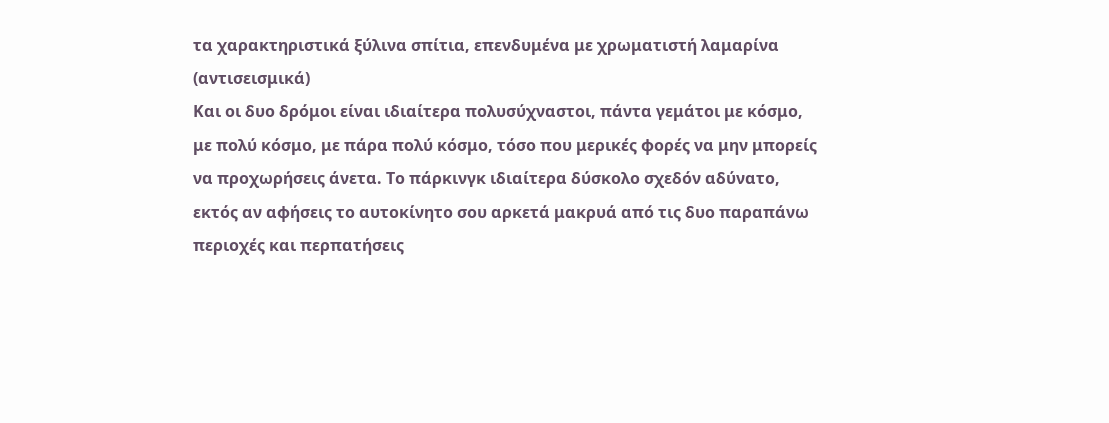τα χαρακτηριστικά ξύλινα σπίτια, επενδυμένα με χρωματιστή λαμαρίνα (αντισεισμικά)
Και οι δυο δρόμοι είναι ιδιαίτερα πολυσύχναστοι, πάντα γεμάτοι με κόσμο, με πολύ κόσμο, με πάρα πολύ κόσμο, τόσο που μερικές φορές να μην μπορείς να προχωρήσεις άνετα. Το πάρκινγκ ιδιαίτερα δύσκολο σχεδόν αδύνατο, εκτός αν αφήσεις το αυτοκίνητο σου αρκετά μακρυά από τις δυο παραπάνω περιοχές και περπατήσεις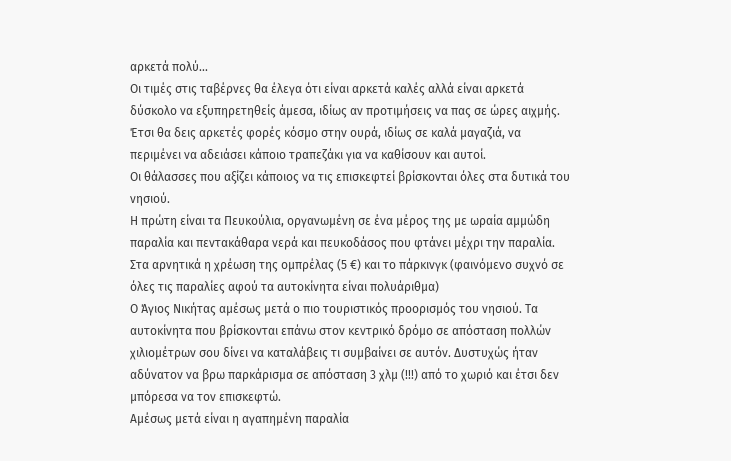αρκετά πολύ...
Οι τιμές στις ταβέρνες θα έλεγα ότι είναι αρκετά καλές αλλά είναι αρκετά δύσκολο να εξυπηρετηθείς άμεσα, ιδίως αν προτιμήσεις να πας σε ώρες αιχμής. Έτσι θα δεις αρκετές φορές κόσμο στην ουρά, ιδίως σε καλά μαγαζιά, να περιμένει να αδειάσει κάποιο τραπεζάκι για να καθίσουν και αυτοί.
Οι θάλασσες που αξίζει κάποιος να τις επισκεφτεί βρίσκονται όλες στα δυτικά του νησιού.
Η πρώτη είναι τα Πευκούλια, οργανωμένη σε ένα μέρος της με ωραία αμμώδη παραλία και πεντακάθαρα νερά και πευκοδάσος που φτάνει μέχρι την παραλία. Στα αρνητικά η χρέωση της ομπρέλας (5 €) και το πάρκινγκ (φαινόμενο συχνό σε όλες τις παραλίες αφού τα αυτοκίνητα είναι πολυάριθμα)
Ο Άγιος Νικήτας αμέσως μετά ο πιο τουριστικός προορισμός του νησιού. Τα αυτοκίνητα που βρίσκονται επάνω στον κεντρικό δρόμο σε απόσταση πολλών χιλιομέτρων σου δίνει να καταλάβεις τι συμβαίνει σε αυτόν. Δυστυχώς ήταν αδύνατον να βρω παρκάρισμα σε απόσταση 3 χλμ (!!!) από το χωριό και έτσι δεν μπόρεσα να τον επισκεφτώ.
Αμέσως μετά είναι η αγαπημένη παραλία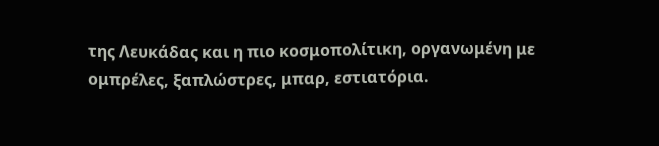της Λευκάδας και η πιο κοσμοπολίτικη, οργανωμένη με ομπρέλες, ξαπλώστρες, μπαρ, εστιατόρια.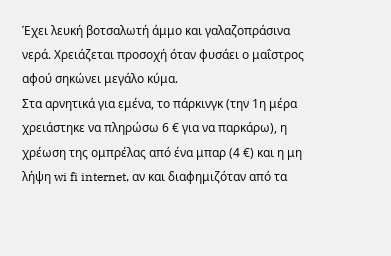Έχει λευκή βοτσαλωτή άμμο και γαλαζοπράσινα νερά. Χρειάζεται προσοχή όταν φυσάει ο μαΐστρος αφού σηκώνει μεγάλο κύμα.
Στα αρνητικά για εμένα, το πάρκινγκ (την 1η μέρα χρειάστηκε να πληρώσω 6 € για να παρκάρω), η χρέωση της ομπρέλας από ένα μπαρ (4 €) και η μη λήψη wi fi internet, αν και διαφημιζόταν από τα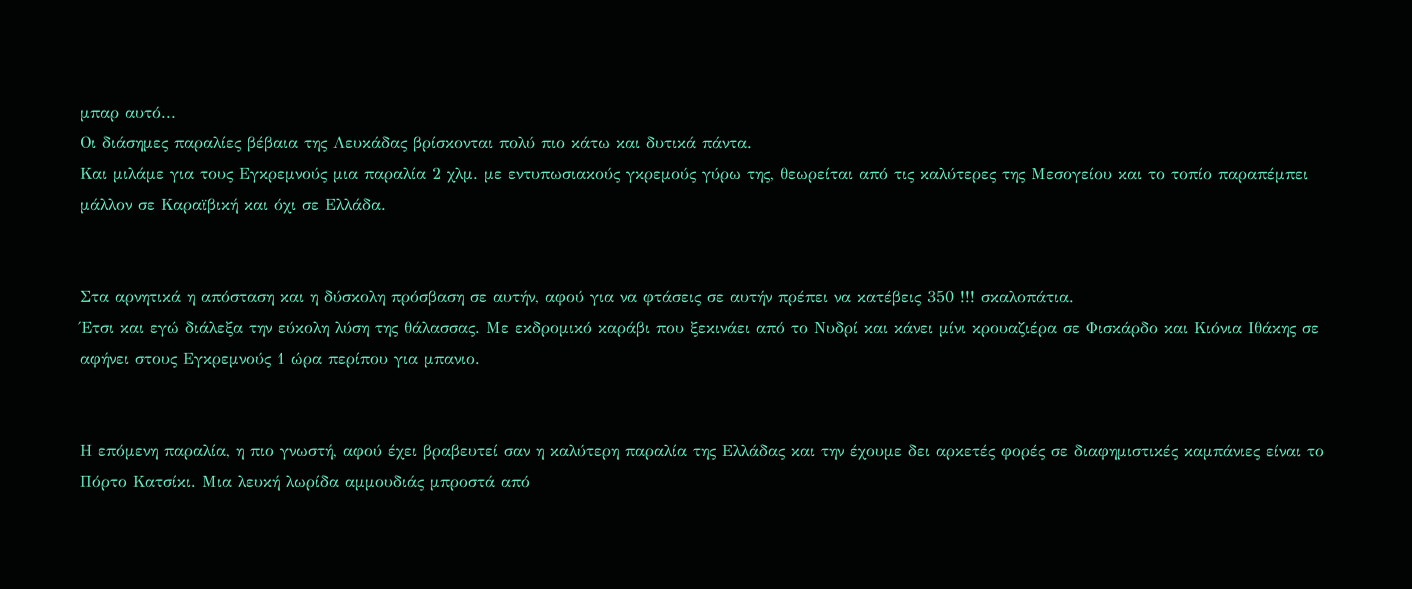μπαρ αυτό...
Οι διάσημες παραλίες βέβαια της Λευκάδας βρίσκονται πολύ πιο κάτω και δυτικά πάντα.
Και μιλάμε για τους Εγκρεμνούς μια παραλία 2 χλμ. με εντυπωσιακούς γκρεμούς γύρω της, θεωρείται από τις καλύτερες της Μεσογείου και το τοπίο παραπέμπει μάλλον σε Καραϊβική και όχι σε Ελλάδα.


Στα αρνητικά η απόσταση και η δύσκολη πρόσβαση σε αυτήν, αφού για να φτάσεις σε αυτήν πρέπει να κατέβεις 350 !!! σκαλοπάτια.
Έτσι και εγώ διάλεξα την εύκολη λύση της θάλασσας. Με εκδρομικό καράβι που ξεκινάει από το Νυδρί και κάνει μίνι κρουαζιέρα σε Φισκάρδο και Κιόνια Ιθάκης σε αφήνει στους Εγκρεμνούς 1 ώρα περίπου για μπανιο.


Η επόμενη παραλία, η πιο γνωστή, αφού έχει βραβευτεί σαν η καλύτερη παραλία της Ελλάδας και την έχουμε δει αρκετές φορές σε διαφημιστικές καμπάνιες είναι το Πόρτο Κατσίκι. Μια λευκή λωρίδα αμμουδιάς μπροστά από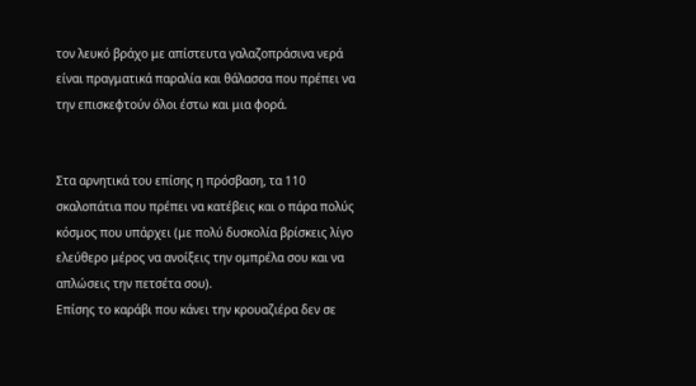τον λευκό βράχο με απίστευτα γαλαζοπράσινα νερά είναι πραγματικά παραλία και θάλασσα που πρέπει να την επισκεφτούν όλοι έστω και μια φορά.


Στα αρνητικά του επίσης η πρόσβαση, τα 110 σκαλοπάτια που πρέπει να κατέβεις και ο πάρα πολύς κόσμος που υπάρχει (με πολύ δυσκολία βρίσκεις λίγο ελεύθερο μέρος να ανοίξεις την ομπρέλα σου και να απλώσεις την πετσέτα σου).
Επίσης το καράβι που κάνει την κρουαζιέρα δεν σε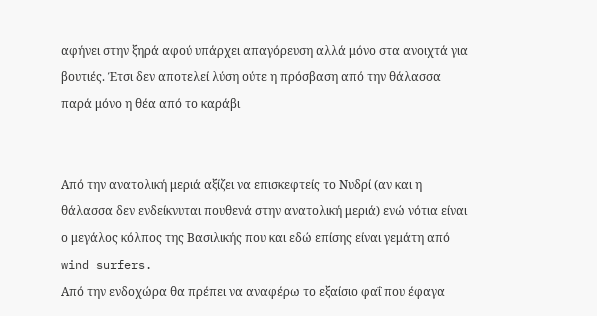αφήνει στην ξηρά αφού υπάρχει απαγόρευση αλλά μόνο στα ανοιχτά για βουτιές. Έτσι δεν αποτελεί λύση ούτε η πρόσβαση από την θάλασσα παρά μόνο η θέα από το καράβι


Από την ανατολική μεριά αξίζει να επισκεφτείς το Νυδρί (αν και η θάλασσα δεν ενδείκνυται πουθενά στην ανατολική μεριά) ενώ νότια είναι ο μεγάλος κόλπος της Βασιλικής που και εδώ επίσης είναι γεμάτη από wind surfers.
Από την ενδοχώρα θα πρέπει να αναφέρω το εξαίσιο φαΐ που έφαγα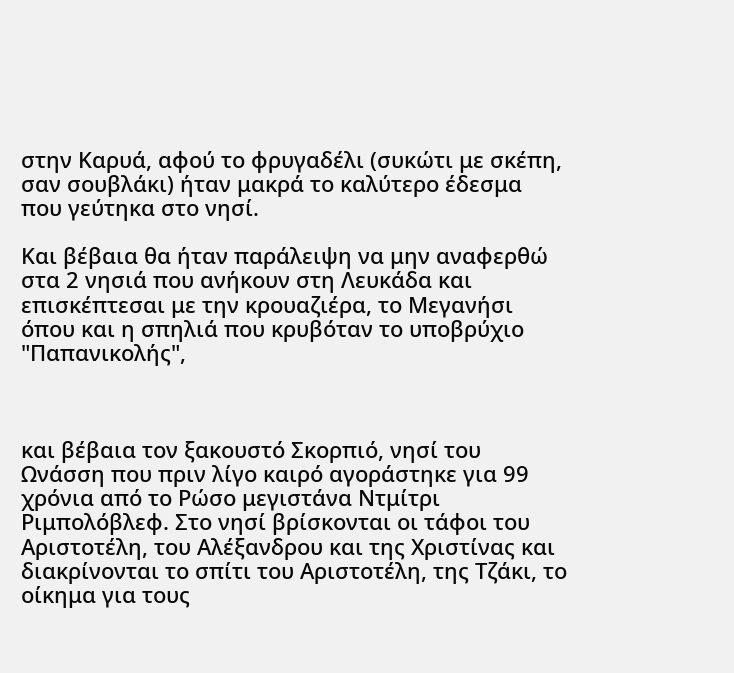στην Καρυά, αφού το φρυγαδέλι (συκώτι με σκέπη, σαν σουβλάκι) ήταν μακρά το καλύτερο έδεσμα που γεύτηκα στο νησί.

Και βέβαια θα ήταν παράλειψη να μην αναφερθώ στα 2 νησιά που ανήκουν στη Λευκάδα και επισκέπτεσαι με την κρουαζιέρα, το Μεγανήσι όπου και η σπηλιά που κρυβόταν το υποβρύχιο "Παπανικολής",



και βέβαια τον ξακουστό Σκορπιό, νησί του Ωνάσση που πριν λίγο καιρό αγοράστηκε για 99 χρόνια από το Ρώσο μεγιστάνα Ντμίτρι Ριμπολόβλεφ. Στο νησί βρίσκονται οι τάφοι του Αριστοτέλη, του Αλέξανδρου και της Χριστίνας και διακρίνονται το σπίτι του Αριστοτέλη, της Τζάκι, το οίκημα για τους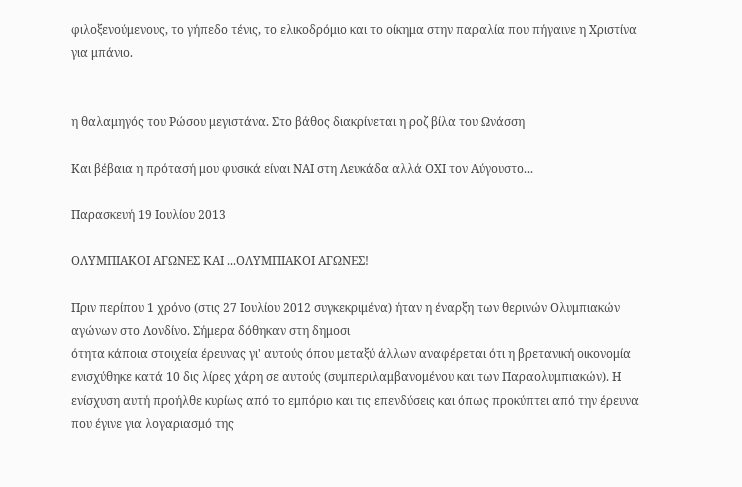φιλοξενούμενους, το γήπεδο τένις, το ελικοδρόμιο και το οίκημα στην παραλία που πήγαινε η Χριστίνα για μπάνιο.


η θαλαμηγός του Ρώσου μεγιστάνα. Στο βάθος διακρίνεται η ροζ βίλα του Ωνάσση

Και βέβαια η πρότασή μου φυσικά είναι ΝΑΙ στη Λευκάδα αλλά ΟΧΙ τον Αύγουστο...

Παρασκευή 19 Ιουλίου 2013

ΟΛΥΜΠΙΑΚΟΙ ΑΓΩΝΕΣ ΚΑΙ ...ΟΛΥΜΠΙΑΚΟΙ ΑΓΩΝΕΣ!

Πριν περίπου 1 χρόνο (στις 27 Ιουλίου 2012 συγκεκριμένα) ήταν η έναρξη των θερινών Ολυμπιακών αγώνων στο Λονδίνο. Σήμερα δόθηκαν στη δημοσι
ότητα κάποια στοιχεία έρευνας γι' αυτούς όπου μεταξύ άλλων αναφέρεται ότι η βρετανική οικονομία ενισχύθηκε κατά 10 δις λίρες χάρη σε αυτούς (συμπεριλαμβανομένου και των Παραολυμπιακών). Η ενίσχυση αυτή προήλθε κυρίως από το εμπόριο και τις επενδύσεις και όπως προκύπτει από την έρευνα που έγινε για λογαριασμό της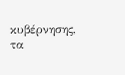κυβέρνησης, τα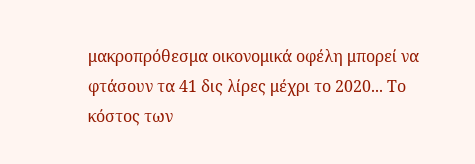μακροπρόθεσμα οικονομικά οφέλη μπορεί να φτάσουν τα 41 δις λίρες μέχρι το 2020... Το κόστος των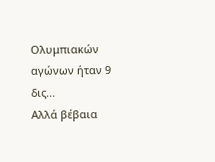Ολυμπιακών αγώνων ήταν 9 δις...
Αλλά βέβαια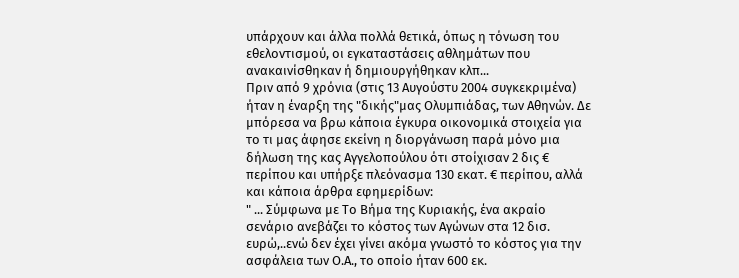υπάρχουν και άλλα πολλά θετικά, όπως η τόνωση του εθελοντισμού, οι εγκαταστάσεις αθλημάτων που ανακαινίσθηκαν ή δημιουργήθηκαν κλπ...
Πριν από 9 χρόνια (στις 13 Αυγούστυ 2004 συγκεκριμένα) ήταν η έναρξη της "δικής"μας Ολυμπιάδας, των Αθηνών. Δε μπόρεσα να βρω κάποια έγκυρα οικονομικά στοιχεία για το τι μας άφησε εκείνη η διοργάνωση παρά μόνο μια δήλωση της κας Αγγελοπούλου ότι στοίχισαν 2 δις € περίπου και υπήρξε πλεόνασμα 130 εκατ. € περίπου, αλλά και κάποια άρθρα εφημερίδων:
" ... Σύμφωνα με Το Βήμα της Κυριακής, ένα ακραίο σενάριο ανεβάζει το κόστος των Αγώνων στα 12 δισ. ευρώ,..ενώ δεν έχει γίνει ακόμα γνωστό το κόστος για την ασφάλεια των Ο.Α., το οποίο ήταν 600 εκ.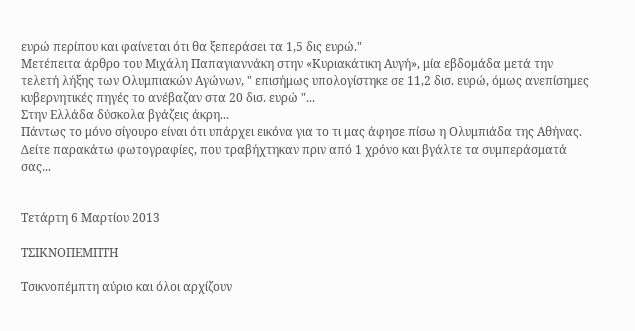ευρώ περίπου και φαίνεται ότι θα ξεπεράσει τα 1,5 δις ευρώ."
Mετέπειτα άρθρο του Μιχάλη Παπαγιαννάκη στην «Κυριακάτικη Αυγή», μία εβδομάδα μετά την τελετή λήξης των Ολυμπιακών Αγώνων, " επισήμως υπολογίστηκε σε 11,2 δισ. ευρώ, όμως ανεπίσημες κυβερνητικές πηγές το ανέβαζαν στα 20 δισ. ευρώ "...
Στην Ελλάδα δύσκολα βγάζεις άκρη...
Πάντως το μόνο σίγουρο είναι ότι υπάρχει εικόνα για το τι μας άφησε πίσω η Ολυμπιάδα της Αθήνας. Δείτε παρακάτω φωτογραφίες, που τραβήχτηκαν πριν από 1 χρόνο και βγάλτε τα συμπεράσματά σας...


Τετάρτη 6 Μαρτίου 2013

ΤΣΙΚΝΟΠΕΜΠΤΗ

Τσικνοπέμπτη αύριο και όλοι αρχίζουν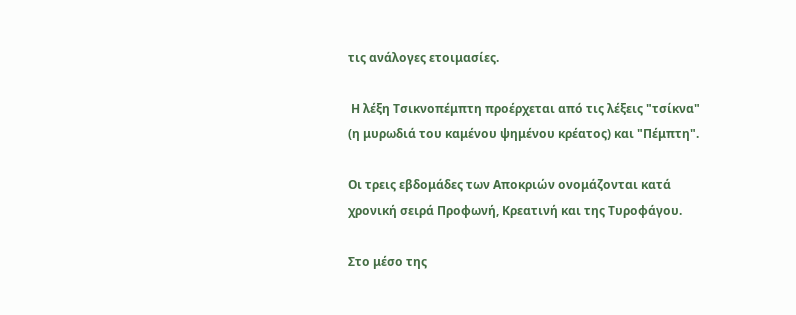τις ανάλογες ετοιμασίες.

 Η λέξη Τσικνοπέμπτη προέρχεται από τις λέξεις "τσίκνα" (η μυρωδιά του καμένου ψημένου κρέατος) και "Πέμπτη".

Οι τρεις εβδομάδες των Αποκριών ονομάζονται κατά χρονική σειρά Προφωνή, Κρεατινή και της Τυροφάγου.

Στο μέσο της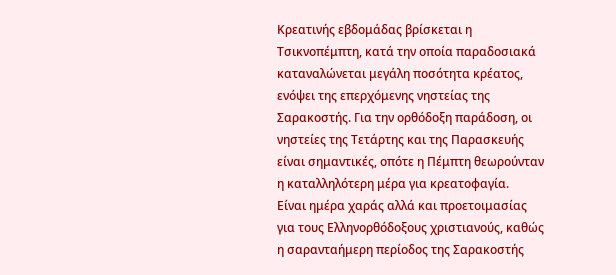Κρεατινής εβδομάδας βρίσκεται η Τσικνοπέμπτη, κατά την οποία παραδοσιακά καταναλώνεται μεγάλη ποσότητα κρέατος, ενόψει της επερχόμενης νηστείας της Σαρακοστής. Για την ορθόδοξη παράδοση, οι νηστείες της Τετάρτης και της Παρασκευής είναι σημαντικές, οπότε η Πέμπτη θεωρούνταν η καταλληλότερη μέρα για κρεατοφαγία.
Είναι ημέρα χαράς αλλά και προετοιμασίας για τους Ελληνορθόδοξους χριστιανούς, καθώς η σαρανταήμερη περίοδος της Σαρακοστής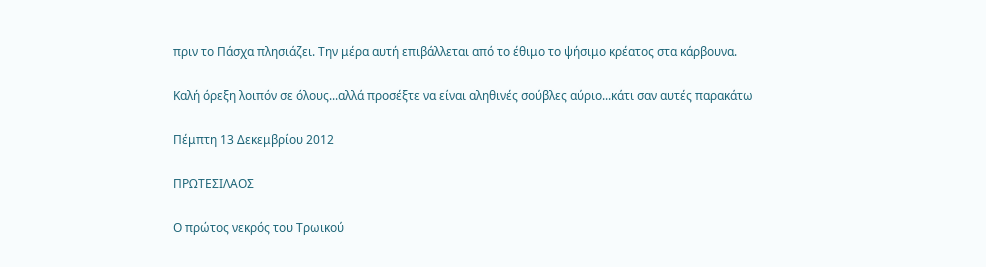πριν το Πάσχα πλησιάζει. Την μέρα αυτή επιβάλλεται από το έθιμο το ψήσιμο κρέατος στα κάρβουνα.

Καλή όρεξη λοιπόν σε όλους...αλλά προσέξτε να είναι αληθινές σούβλες αύριο...κάτι σαν αυτές παρακάτω

Πέμπτη 13 Δεκεμβρίου 2012

ΠΡΩΤΕΣΙΛΑΟΣ

Ο πρώτος νεκρός του Τρωικού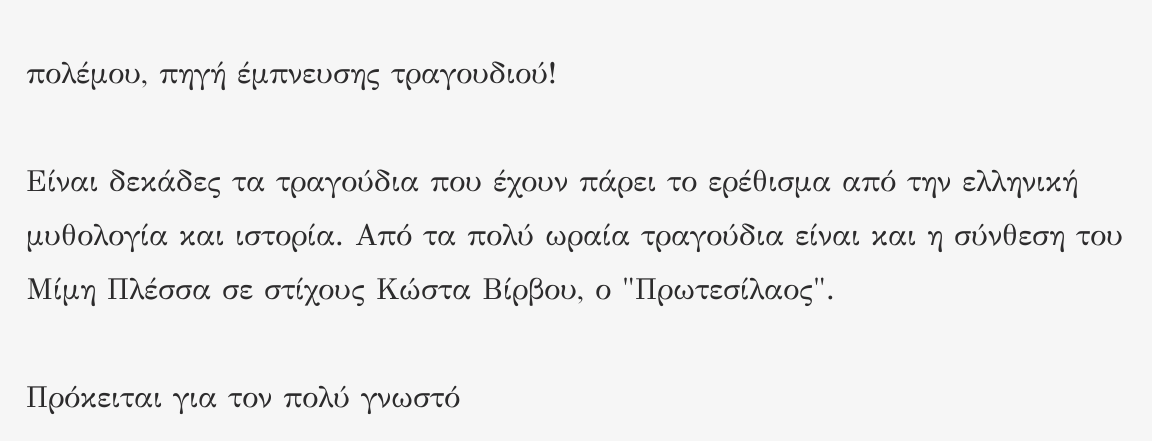πολέμου, πηγή έμπνευσης τραγουδιού!

Είναι δεκάδες τα τραγούδια που έχουν πάρει το ερέθισμα από την ελληνική μυθολογία και ιστορία. Από τα πολύ ωραία τραγούδια είναι και η σύνθεση του Μίμη Πλέσσα σε στίχους Κώστα Βίρβου, ο "Πρωτεσίλαος".

Πρόκειται για τον πολύ γνωστό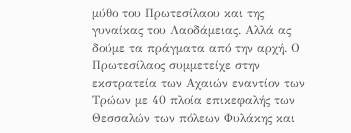μύθο του Πρωτεσίλαου και της γυναίκας του Λαοδάμειας. Αλλά ας δούμε τα πράγματα από την αρχή. Ο Πρωτεσίλαος συμμετείχε στην εκστρατεία των Αχαιών εναντίον των Τρώων με 40 πλοία επικεφαλής των Θεσσαλών των πόλεων Φυλάκης και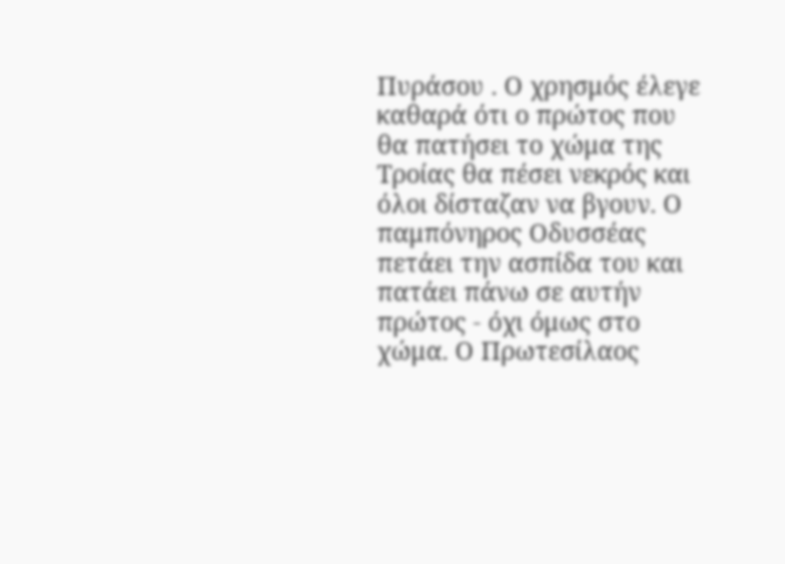Πυράσου . Ο χρησμός έλεγε καθαρά ότι ο πρώτος που θα πατήσει το χώμα της Τροίας θα πέσει νεκρός και όλοι δίσταζαν να βγουν. Ο παμπόνηρος Οδυσσέας πετάει την ασπίδα του και πατάει πάνω σε αυτήν πρώτος - όχι όμως στο χώμα. Ο Πρωτεσίλαος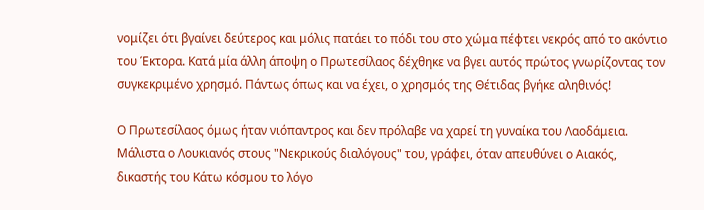νομίζει ότι βγαίνει δεύτερος και μόλις πατάει το πόδι του στο χώμα πέφτει νεκρός από το ακόντιο του Έκτορα. Κατά μία άλλη άποψη ο Πρωτεσίλαος δέχθηκε να βγει αυτός πρώτος γνωρίζοντας τον συγκεκριμένο χρησμό. Πάντως όπως και να έχει, ο χρησμός της Θέτιδας βγήκε αληθινός!

Ο Πρωτεσίλαος όμως ήταν νιόπαντρος και δεν πρόλαβε να χαρεί τη γυναίκα του Λαοδάμεια. Μάλιστα ο Λουκιανός στους "Νεκρικούς διαλόγους" του, γράφει, όταν απευθύνει ο Αιακός, δικαστής του Κάτω κόσμου το λόγο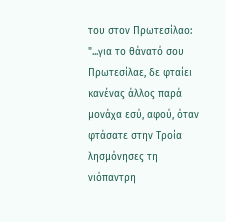του στον Πρωτεσίλαο:
"...για το θάνατό σου Πρωτεσίλαε, δε φταίει κανένας άλλος παρά μονάχα εσύ, αφού, όταν φτάσατε στην Τροία λησμόνησες τη νιόπαντρη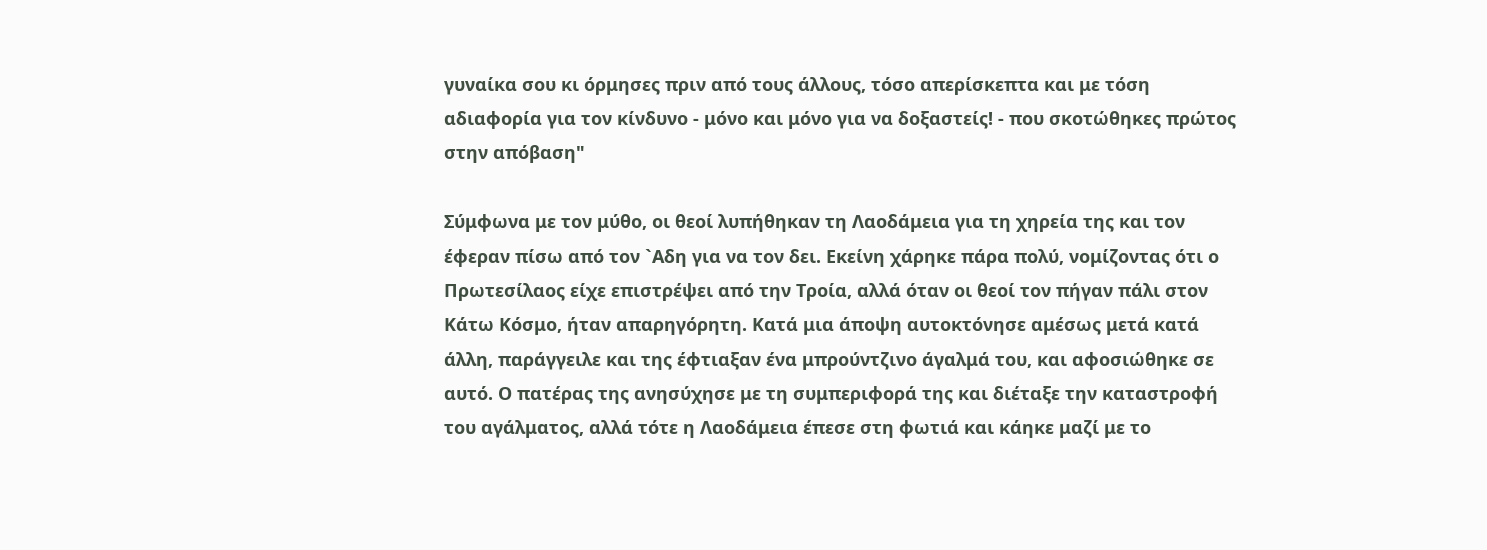γυναίκα σου κι όρμησες πριν από τους άλλους, τόσο απερίσκεπτα και με τόση αδιαφορία για τον κίνδυνο - μόνο και μόνο για να δοξαστείς! - που σκοτώθηκες πρώτος στην απόβαση"

Σύμφωνα με τον μύθο, οι θεοί λυπήθηκαν τη Λαοδάμεια για τη χηρεία της και τον έφεραν πίσω από τον `Αδη για να τον δει. Εκείνη χάρηκε πάρα πολύ, νομίζοντας ότι ο Πρωτεσίλαος είχε επιστρέψει από την Τροία, αλλά όταν οι θεοί τον πήγαν πάλι στον Κάτω Κόσμο, ήταν απαρηγόρητη. Κατά μια άποψη αυτοκτόνησε αμέσως μετά κατά άλλη, παράγγειλε και της έφτιαξαν ένα μπρούντζινο άγαλμά του, και αφοσιώθηκε σε αυτό. Ο πατέρας της ανησύχησε με τη συμπεριφορά της και διέταξε την καταστροφή του αγάλματος, αλλά τότε η Λαοδάμεια έπεσε στη φωτιά και κάηκε μαζί με το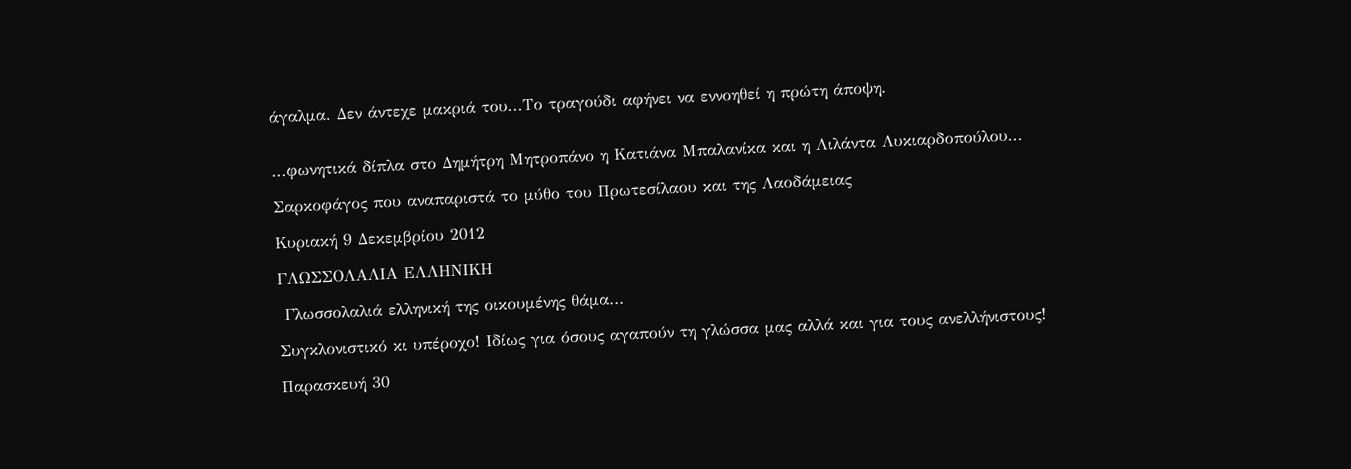άγαλμα. Δεν άντεχε μακριά του...Το τραγούδι αφήνει να εννοηθεί η πρώτη άποψη.


...φωνητικά δίπλα στο Δημήτρη Μητροπάνο η Κατιάνα Μπαλανίκα και η Λιλάντα Λυκιαρδοπούλου...

Σαρκοφάγος που αναπαριστά το μύθο του Πρωτεσίλαου και της Λαοδάμειας

Κυριακή 9 Δεκεμβρίου 2012

ΓΛΩΣΣΟΛΑΛΙΑ ΕΛΛΗΝΙΚΗ

 Γλωσσολαλιά ελληνική της οικουμένης θάμα...

Συγκλονιστικό κι υπέροχο! Ιδίως για όσους αγαπούν τη γλώσσα μας αλλά και για τους ανελλήνιστους!

Παρασκευή 30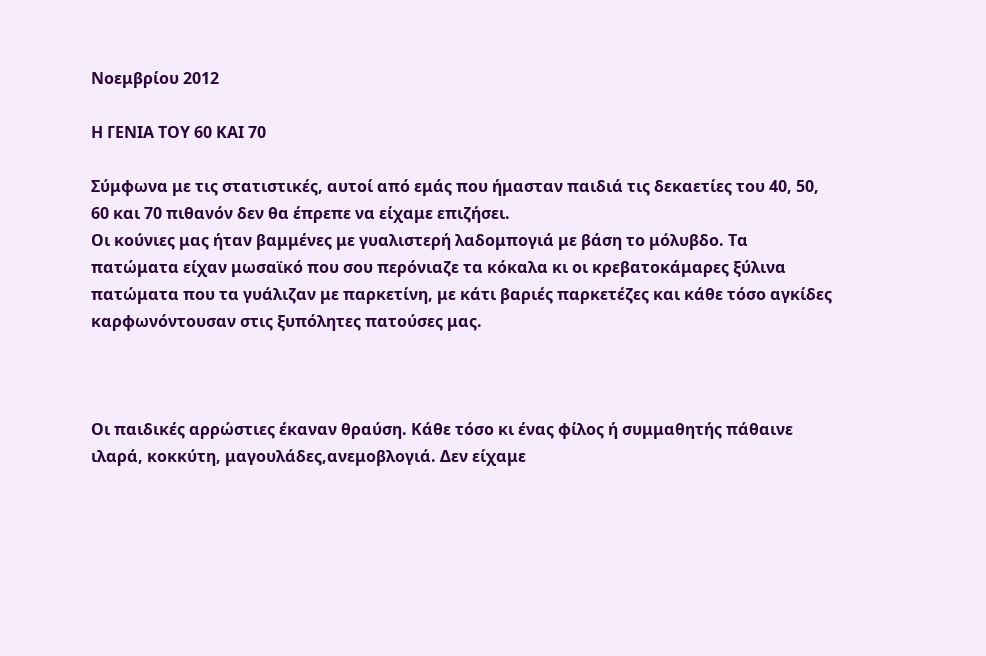Νοεμβρίου 2012

Η ΓΕΝΙΑ ΤΟΥ 60 ΚΑΙ 70

Σύμφωνα με τις στατιστικές, αυτοί από εμάς που ήμασταν παιδιά τις δεκαετίες του 40, 50, 60 και 70 πιθανόν δεν θα έπρεπε να είχαμε επιζήσει.
Οι κούνιες μας ήταν βαμμένες με γυαλιστερή λαδομπογιά με βάση το μόλυβδο. Τα πατώματα είχαν μωσαϊκό που σου περόνιαζε τα κόκαλα κι οι κρεβατοκάμαρες ξύλινα πατώματα που τα γυάλιζαν με παρκετίνη, με κάτι βαριές παρκετέζες και κάθε τόσο αγκίδες καρφωνόντουσαν στις ξυπόλητες πατούσες μας.



Οι παιδικές αρρώστιες έκαναν θραύση. Κάθε τόσο κι ένας φίλος ή συμμαθητής πάθαινε ιλαρά, κοκκύτη, μαγουλάδες,ανεμοβλογιά. Δεν είχαμε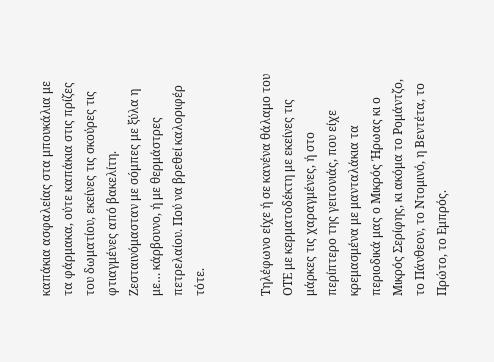καπάκια ασφαλείας στα μπουκάλια με τα φάρμακα, ούτε καπάκια στις πρίζες του δωματίου, εκείνες τις σκούρες τις φτιαγμένες από βακελίτη. Ζεσταινόμασταν με σóμπες με ξύλα η με… κάρβουνο, ή με θερμάστρες πετρελαίου. Πού να βρεθεί καλοριφέρ τότε.


Τηλέφωνο είχε ή σε κανένα θάλαμο του ΟΤΕ με κερματοδέκτη με εκείνες τις μάρκες τις χαραγμένες, ή στο περίπτερο της γειτονιάς, που είχε κρεμασμένα με μανταλάκια τα περιοδικά μας ο Μικρός Ήρωας κι ο Μικρός Σερίφης, κι ακόμα το Ρομάντζο, το Πάνθεον, το Ντομινό, η Βεντέτα, το Πρώτο, το Εμπρός.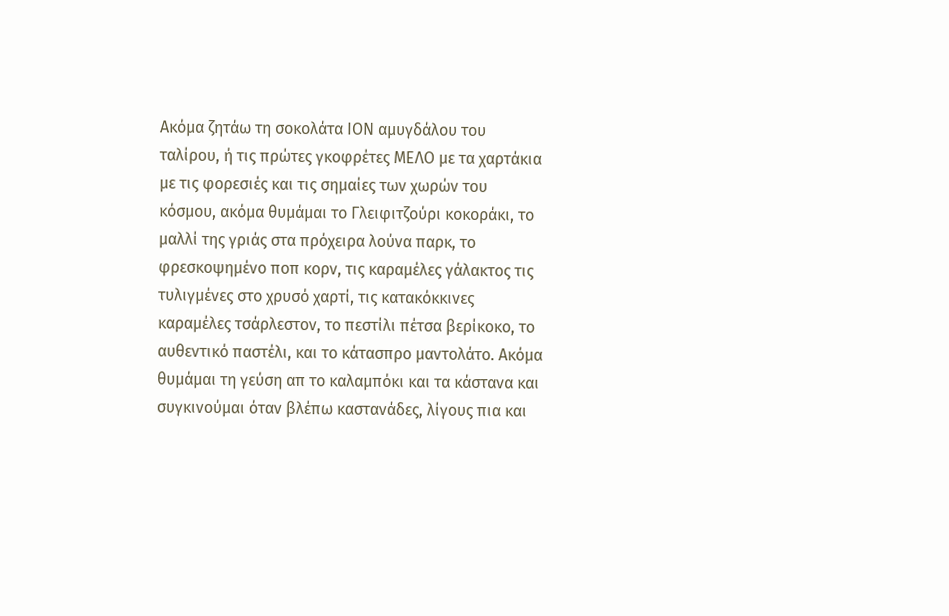Ακόμα ζητάω τη σοκολάτα ΙΟΝ αμυγδάλου του ταλίρου, ή τις πρώτες γκοφρέτες ΜΕΛΟ με τα χαρτάκια με τις φορεσιές και τις σημαίες των χωρών του κόσμου, ακόμα θυμάμαι το Γλειφιτζούρι κοκοράκι, το μαλλί της γριάς στα πρόχειρα λούνα παρκ, το φρεσκοψημένο ποπ κορν, τις καραμέλες γάλακτος τις τυλιγμένες στο χρυσό χαρτί, τις κατακόκκινες καραμέλες τσάρλεστον, το πεστίλι πέτσα βερίκοκο, το αυθεντικό παστέλι, και το κάτασπρο μαντολάτο. Ακόμα θυμάμαι τη γεύση απ το καλαμπόκι και τα κάστανα και συγκινούμαι όταν βλέπω καστανάδες, λίγους πια και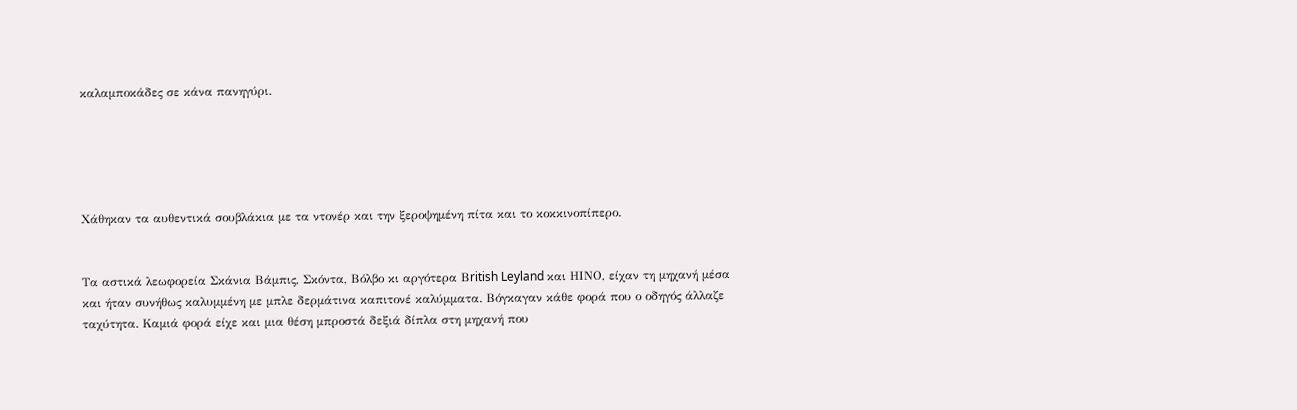καλαμποκάδες σε κάνα πανηγύρι.





Χάθηκαν τα αυθεντικά σουβλάκια με τα ντονέρ και την ξεροψημένη πίτα και το κοκκινοπίπερο.


Τα αστικά λεωφορεία Σκάνια Βάμπις, Σκόντα, Βόλβο κι αργότερα Βritish Leyland και ΗΙΝΟ, είχαν τη μηχανή μέσα και ήταν συνήθως καλυμμένη με μπλε δερμάτινα καπιτονέ καλύμματα. Βόγκαγαν κάθε φορά που ο οδηγός άλλαζε ταχύτητα. Καμιά φορά είχε και μια θέση μπροστά δεξιά δίπλα στη μηχανή που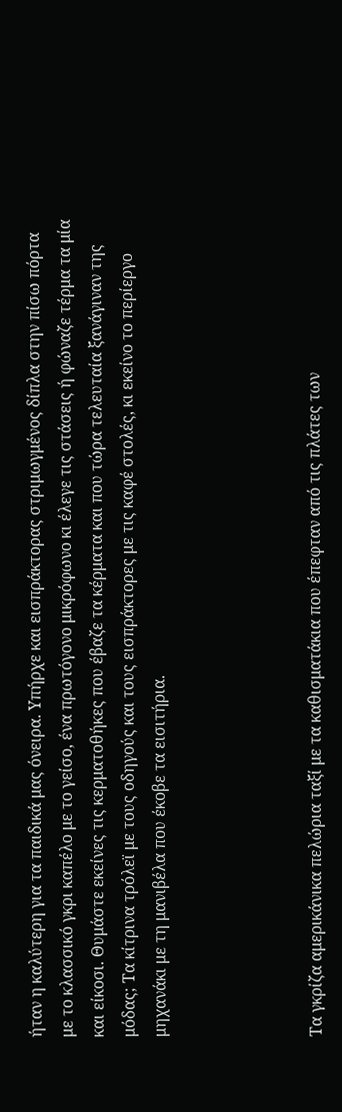ήταν η καλύτερη για τα παιδικά μας όνειρα. Υπήρχε και εισπράκτορας στριμωγμένος δίπλα στην πίσω πόρτα με το κλασσικό γκρι καπέλο με το γείσο, ένα πρωτόγονο μικρόφωνο κι έλεγε τις στάσεις ή φώναζε τέρμα τα μία και είκοσι. Θυμάστε εκείνες τις κερματοθήκες που έβαζε τα κέρματα και που τώρα τελευταία ξανάγιναν της μόδας; Τα κίτρινα τρόλεϊ με τους οδηγούς και τους εισπράκτορες με τις καφέ στολές, κι εκείνο το περίεργο μηχανάκι με τη μανιβέλα που έκοβε τα εισιτήρια.




Τα γκρίζα αμερικάνικα πελώρια ταξί με τα καθισματάκια που έπεφταν από τις πλάτες των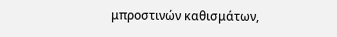μπροστινών καθισμάτων,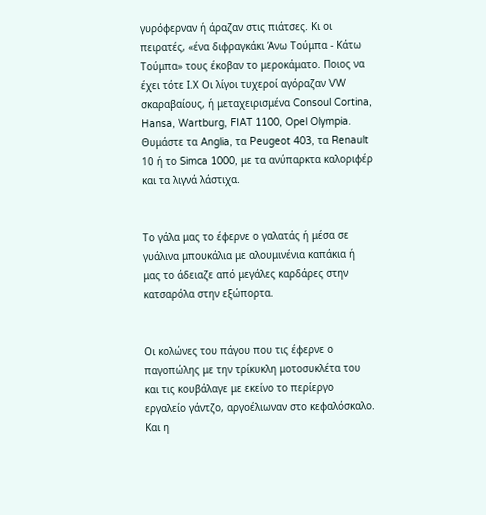γυρόφερναν ή άραζαν στις πιάτσες. Κι οι πειρατές, «ένα διφραγκάκι Άνω Τούμπα - Κάτω Τούμπα» τους έκοβαν το μεροκάματο. Ποιος να έχει τότε Ι.Χ Οι λίγοι τυχεροί αγόραζαν VW σκαραβαίους, ή μεταχειρισμένα Consoul Cortina, Hansa, Wartburg, FIAT 1100, Opel Olympia. Θυμάστε τα Anglia, τα Peugeot 403, τα Renault 10 ή το Simca 1000, με τα ανύπαρκτα καλοριφέρ και τα λιγνά λάστιχα.


Το γάλα μας το έφερνε ο γαλατάς ή μέσα σε γυάλινα μπουκάλια με αλουμινένια καπάκια ή μας το άδειαζε από μεγάλες καρδάρες στην κατσαρόλα στην εξώπορτα.


Οι κολώνες του πάγου που τις έφερνε ο παγοπώλης με την τρίκυκλη μοτοσυκλέτα του και τις κουβάλαγε με εκείνο το περίεργο εργαλείο γάντζο, αργοέλιωναν στο κεφαλόσκαλο. Και η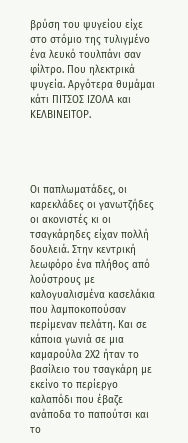βρύση του ψυγείου είχε στο στόμιο της τυλιγμένο ένα λευκό τουλπάνι σαν φίλτρο. Που ηλεκτρικά ψυγεία. Αργότερα θυμάμαι κάτι ΠΙΤΣΟΣ ΙΖΟΛΑ και ΚΕΛΒΙΝΕΙΤΟΡ.




Οι παπλωματάδες, οι καρεκλάδες οι γανωτζήδες οι ακονιστές κι οι τσαγκάρηδες είχαν πολλή δουλειά. Στην κεντρική λεωφόρο ένα πλήθος από λούστρους με καλογυαλισμένα κασελάκια που λαμποκοπούσαν περίμεναν πελάτη. Και σε κάποια γωνιά σε μια καμαρούλα 2Χ2 ήταν το βασίλειο του τσαγκάρη με εκείνο το περίεργο καλαπόδι που έβαζε ανάποδα το παπούτσι και το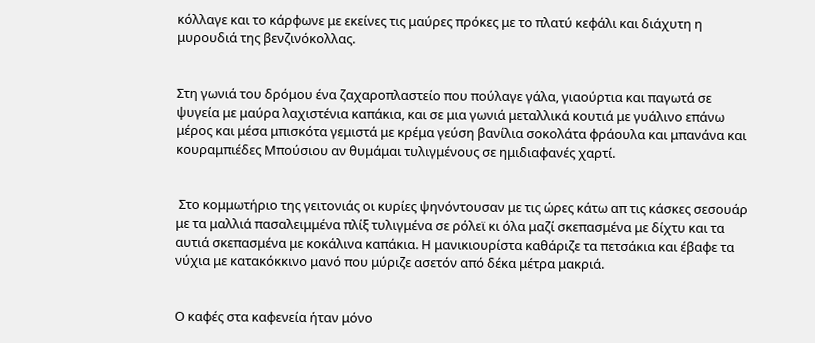κόλλαγε και το κάρφωνε με εκείνες τις μαύρες πρόκες με το πλατύ κεφάλι και διάχυτη η μυρουδιά της βενζινόκολλας.


Στη γωνιά του δρόμου ένα ζαχαροπλαστείο που πούλαγε γάλα, γιαούρτια και παγωτά σε ψυγεία με μαύρα λαχιστένια καπάκια, και σε μια γωνιά μεταλλικά κουτιά με γυάλινο επάνω μέρος και μέσα μπισκότα γεμιστά με κρέμα γεύση βανίλια σοκολάτα φράουλα και μπανάνα και κουραμπιέδες Μπούσιου αν θυμάμαι τυλιγμένους σε ημιδιαφανές χαρτί.


 Στο κομμωτήριο της γειτονιάς οι κυρίες ψηνόντουσαν με τις ώρες κάτω απ τις κάσκες σεσουάρ με τα μαλλιά πασαλειμμένα πλίξ τυλιγμένα σε ρόλεϊ κι όλα μαζί σκεπασμένα με δίχτυ και τα αυτιά σκεπασμένα με κοκάλινα καπάκια. Η μανικιουρίστα καθάριζε τα πετσάκια και έβαφε τα νύχια με κατακόκκινο μανό που μύριζε ασετόν από δέκα μέτρα μακριά.


Ο καφές στα καφενεία ήταν μόνο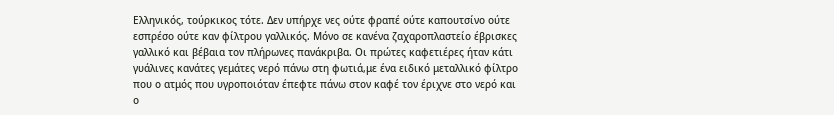Ελληνικός, τούρκικος τότε. Δεν υπήρχε νες ούτε φραπέ ούτε καπουτσίνο ούτε εσπρέσο ούτε καν φίλτρου γαλλικός. Μόνο σε κανένα ζαχαροπλαστείο έβρισκες γαλλικό και βέβαια τον πλήρωνες πανάκριβα. Οι πρώτες καφετιέρες ήταν κάτι γυάλινες κανάτες γεμάτες νερό πάνω στη φωτιά,με ένα ειδικό μεταλλικό φίλτρο που ο ατμός που υγροποιόταν έπεφτε πάνω στον καφέ τον έριχνε στο νερό και ο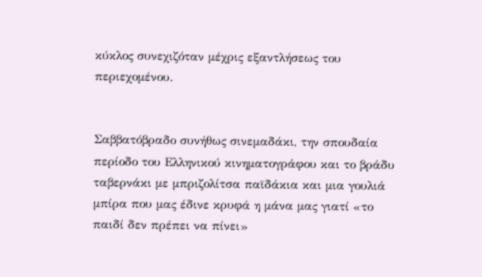κύκλος συνεχιζόταν μέχρις εξαντλήσεως του περιεχομένου.


Σαββατόβραδο συνήθως σινεμαδάκι, την σπουδαία περίοδο του Ελληνικού κινηματογράφου και το βράδυ ταβερνάκι με μπριζολίτσα παϊδάκια και μια γουλιά μπίρα που μας έδινε κρυφά η μάνα μας γιατί «το παιδί δεν πρέπει να πίνει»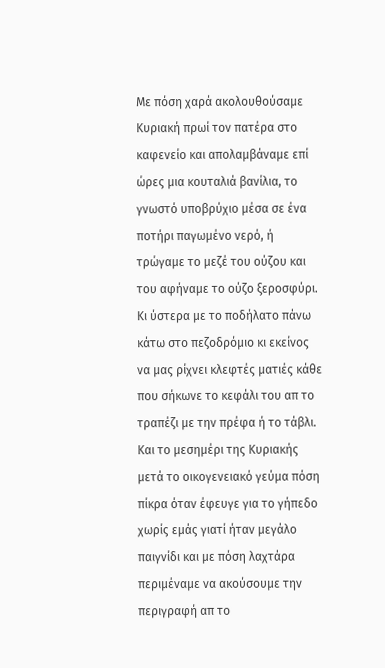Με πόση χαρά ακολουθούσαμε Κυριακή πρωί τον πατέρα στο καφενείο και απολαμβάναμε επί ώρες μια κουταλιά βανίλια, το γνωστό υποβρύχιο μέσα σε ένα ποτήρι παγωμένο νερό, ή τρώγαμε το μεζέ του ούζου και του αφήναμε το ούζο ξεροσφύρι. Κι ύστερα με το ποδήλατο πάνω κάτω στο πεζοδρόμιο κι εκείνος να μας ρίχνει κλεφτές ματιές κάθε που σήκωνε το κεφάλι του απ το τραπέζι με την πρέφα ή το τάβλι. Και το μεσημέρι της Κυριακής μετά το οικογενειακό γεύμα πόση πίκρα όταν έφευγε για το γήπεδο χωρίς εμάς γιατί ήταν μεγάλο παιγνίδι και με πόση λαχτάρα περιμέναμε να ακούσουμε την περιγραφή απ το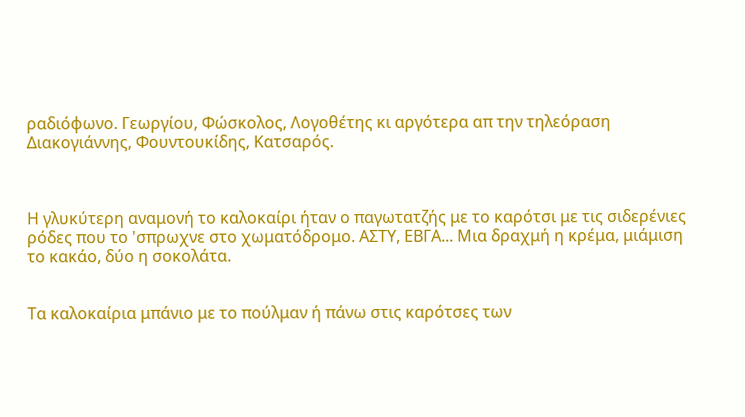ραδιόφωνο. Γεωργίου, Φώσκολος, Λογοθέτης κι αργότερα απ την τηλεόραση Διακογιάννης, Φουντουκίδης, Κατσαρός.



Η γλυκύτερη αναμονή το καλοκαίρι ήταν ο παγωτατζής με το καρότσι με τις σιδερένιες ρόδες που το 'σπρωχνε στο χωματόδρομο. ΑΣΤΥ, ΕΒΓΑ... Μια δραχμή η κρέμα, μιάμιση το κακάο, δύο η σοκολάτα.


Τα καλοκαίρια μπάνιο με το πούλμαν ή πάνω στις καρότσες των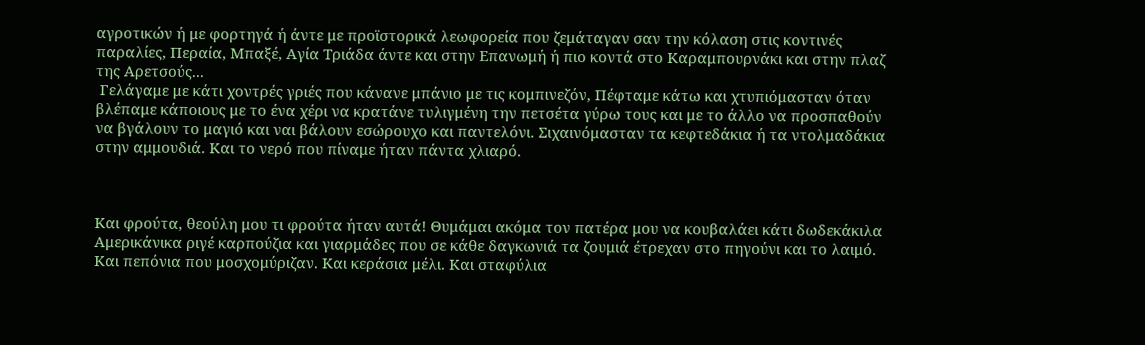αγροτικών ή με φορτηγά ή άντε με προϊστορικά λεωφορεία που ζεμάταγαν σαν την κόλαση στις κοντινές παραλίες, Περαία, Μπαξέ, Αγία Τριάδα άντε και στην Επανωμή ή πιο κοντά στο Καραμπουρνάκι και στην πλαζ της Αρετσούς...
 Γελάγαμε με κάτι χοντρές γριές που κάνανε μπάνιο με τις κομπινεζόν, Πέφταμε κάτω και χτυπιόμασταν όταν βλέπαμε κάποιους με το ένα χέρι να κρατάνε τυλιγμένη την πετσέτα γύρω τους και με το άλλο να προσπαθούν να βγάλουν το μαγιό και ναι βάλουν εσώρουχο και παντελόνι. Σιχαινόμασταν τα κεφτεδάκια ή τα ντολμαδάκια στην αμμουδιά. Και το νερό που πίναμε ήταν πάντα χλιαρό.



Και φρούτα, θεούλη μου τι φρούτα ήταν αυτά! Θυμάμαι ακόμα τον πατέρα μου να κουβαλάει κάτι δωδεκάκιλα Αμερικάνικα ριγέ καρπούζια και γιαρμάδες που σε κάθε δαγκωνιά τα ζουμιά έτρεχαν στο πηγούνι και το λαιμό. Και πεπόνια που μοσχομύριζαν. Και κεράσια μέλι. Και σταφύλια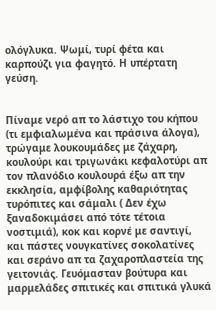ολόγλυκα. Ψωμί, τυρί φέτα και καρπούζι για φαγητό. Η υπέρτατη γεύση.


Πίναμε νερό απ το λάστιχο του κήπου (τι εμφιαλωμένα και πράσινα άλογα), τρώγαμε λουκουμάδες με ζάχαρη, κουλούρι και τριγωνάκι κεφαλοτύρι απ τον πλανόδιο κουλουρά έξω απ την εκκλησία, αμφίβολης καθαριότητας τυρόπιτες και σάμαλι ( Δεν έχω ξαναδοκιμάσει από τότε τέτοια νοστιμιά), κοκ και κορνέ με σαντιγί, και πάστες νουγκατίνες σοκολατίνες και σεράνο απ τα ζαχαροπλαστεία της γειτονιάς. Γευόμασταν βούτυρα και μαρμελάδες σπιτικές και σπιτικά γλυκά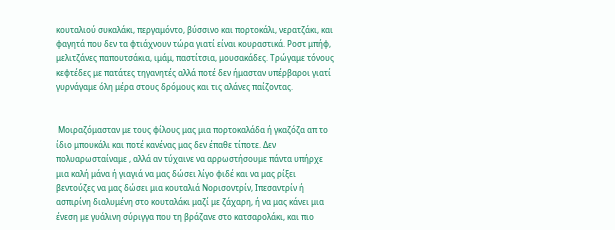κουταλιού συκαλάκι, περγαμόντο, βύσσινο και πορτοκάλι, νερατζάκι, και φαγητά που δεν τα φτιάχνουν τώρα γιατί είναι κουραστικά. Ροστ μπήφ, μελιτζάνες παπουτσάκια, ιμάμ, παστίτσια, μουσακάδες. Τρώγαμε τόνους κεφτέδες με πατάτες τηγανητές αλλά ποτέ δεν ήμασταν υπέρβαροι γιατί γυρνάγαμε όλη μέρα στους δρόμους και τις αλάνες παίζοντας.


 Μοιραζόμασταν με τους φίλους μας μια πορτοκαλάδα ή γκαζόζα απ το ίδιο μπουκάλι και ποτέ κανένας μας δεν έπαθε τίποτε. Δεν πολυαρωσταίναμε , αλλά αν τύχαινε να αρρωστήσουμε πάντα υπήρχε μια καλή μάνα ή γιαγιά να μας δώσει λίγο φιδέ και να μας ρίξει βεντούζες να μας δώσει μια κουταλιά Νορισοντρίν, Ιπεσαντρίν ή ασπιρίνη διαλυμένη στο κουταλάκι μαζί με ζάχαρη, ή να μας κάνει μια ένεση με γυάλινη σύριγγα που τη βράζανε στο κατσαρολάκι, και πιο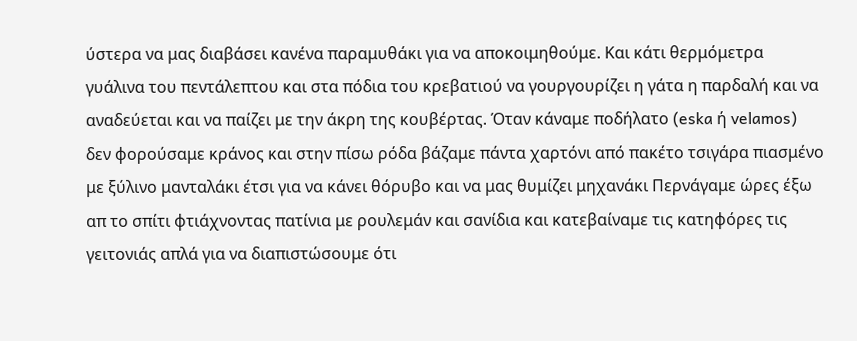ύστερα να μας διαβάσει κανένα παραμυθάκι για να αποκοιμηθούμε. Και κάτι θερμόμετρα γυάλινα του πεντάλεπτου και στα πόδια του κρεβατιού να γουργουρίζει η γάτα η παρδαλή και να αναδεύεται και να παίζει με την άκρη της κουβέρτας. Όταν κάναμε ποδήλατο (eska ή velamos) δεν φορούσαμε κράνος και στην πίσω ρόδα βάζαμε πάντα χαρτόνι από πακέτο τσιγάρα πιασμένο με ξύλινο μανταλάκι έτσι για να κάνει θόρυβο και να μας θυμίζει μηχανάκι Περνάγαμε ώρες έξω απ το σπίτι φτιάχνοντας πατίνια με ρουλεμάν και σανίδια και κατεβαίναμε τις κατηφόρες τις γειτονιάς απλά για να διαπιστώσουμε ότι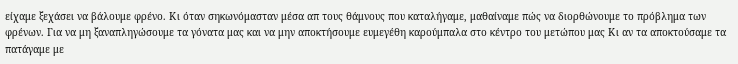είχαμε ξεχάσει να βάλουμε φρένο. Κι όταν σηκωνόμασταν μέσα απ τους θάμνους που καταλήγαμε, μαθαίναμε πώς να διορθώνουμε το πρόβλημα των φρένων. Για να μη ξαναπληγώσουμε τα γόνατα μας και να μην αποκτήσουμε ευμεγέθη καρούμπαλα στο κέντρο του μετώπου μας Κι αν τα αποκτούσαμε τα πατάγαμε με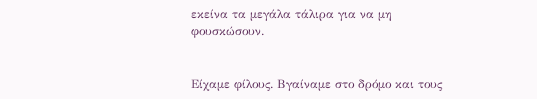εκείνα τα μεγάλα τάλιρα για να μη φουσκώσουν.


Είχαμε φίλους. Βγαίναμε στο δρόμο και τους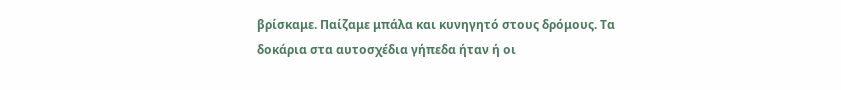βρίσκαμε. Παίζαμε μπάλα και κυνηγητό στους δρόμους. Τα δοκάρια στα αυτοσχέδια γήπεδα ήταν ή οι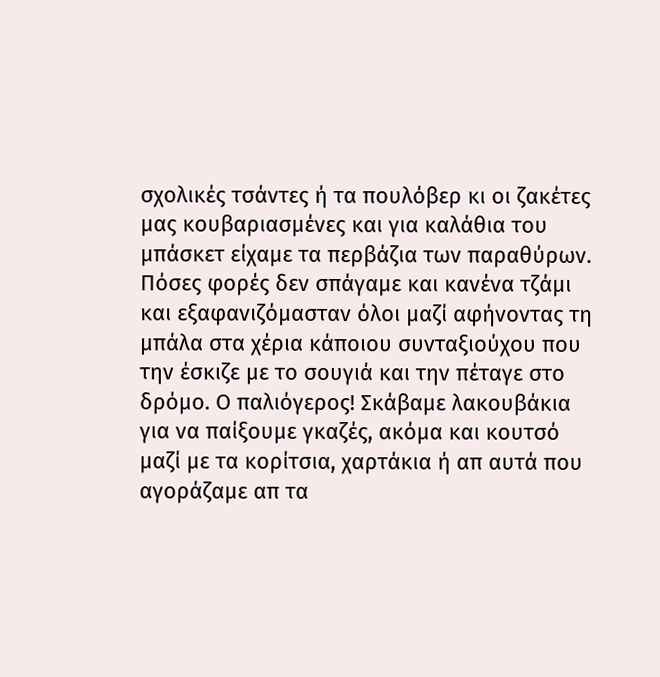σχολικές τσάντες ή τα πουλόβερ κι οι ζακέτες μας κουβαριασμένες και για καλάθια του μπάσκετ είχαμε τα περβάζια των παραθύρων. Πόσες φορές δεν σπάγαμε και κανένα τζάμι και εξαφανιζόμασταν όλοι μαζί αφήνοντας τη μπάλα στα χέρια κάποιου συνταξιούχου που την έσκιζε με το σουγιά και την πέταγε στο δρόμο. Ο παλιόγερος! Σκάβαμε λακουβάκια για να παίξουμε γκαζές, ακόμα και κουτσό μαζί με τα κορίτσια, χαρτάκια ή απ αυτά που αγοράζαμε απ τα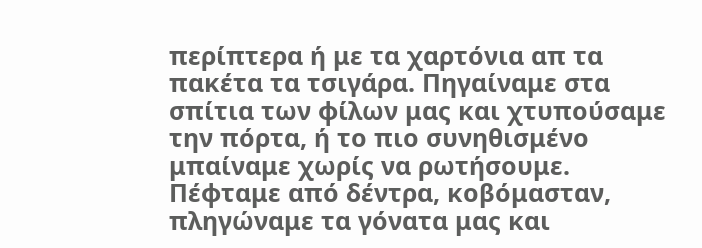περίπτερα ή με τα χαρτόνια απ τα πακέτα τα τσιγάρα. Πηγαίναμε στα σπίτια των φίλων μας και χτυπούσαμε την πόρτα, ή το πιο συνηθισμένο μπαίναμε χωρίς να ρωτήσουμε. Πέφταμε από δέντρα, κοβόμασταν, πληγώναμε τα γόνατα μας και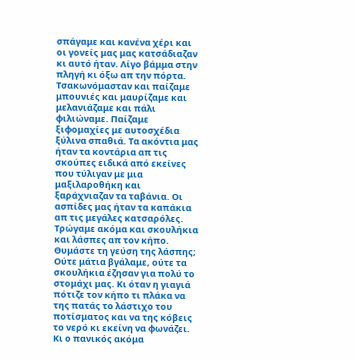σπάγαμε και κανένα χέρι και οι γονείς μας μας κατσάδιαζαν κι αυτό ήταν. Λίγο βάμμα στην πληγή κι όξω απ την πόρτα. Τσακωνόμασταν και παίζαμε μπουνιές και μαυρίζαμε και μελανιάζαμε και πάλι φιλιώναμε. Παίζαμε ξιφομαχίες με αυτοσχέδια ξύλινα σπαθιά. Τα ακόντια μας ήταν τα κοντάρια απ τις σκούπες ειδικά από εκείνες που τύλιγαν με μια μαξιλαροθήκη και ξαράχνιαζαν τα ταβάνια. Οι ασπίδες μας ήταν τα καπάκια απ τις μεγάλες κατσαρόλες. Τρώγαμε ακόμα και σκουλήκια και λάσπες απ τον κήπο. Θυμάστε τη γεύση της λάσπης; Ούτε μάτια βγάλαμε, ούτε τα σκουλήκια έζησαν για πολύ το στομάχι μας. Κι όταν η γιαγιά πότιζε τον κήπο τι πλάκα να της πατάς το λάστιχο του ποτίσματος και να της κόβεις το νερό κι εκείνη να φωνάζει. Κι ο πανικός ακόμα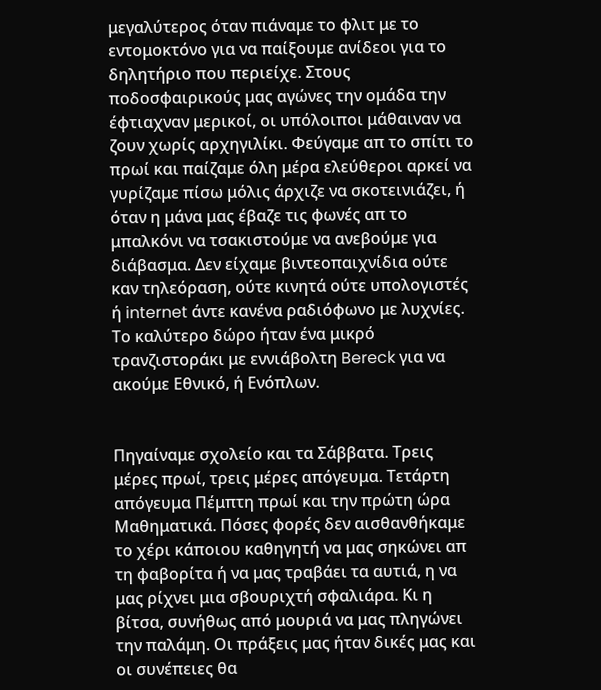μεγαλύτερος όταν πιάναμε το φλιτ με το εντομοκτόνο για να παίξουμε ανίδεοι για το δηλητήριο που περιείχε. Στους ποδοσφαιρικούς μας αγώνες την ομάδα την έφτιαχναν μερικοί, οι υπόλοιποι μάθαιναν να ζουν χωρίς αρχηγιλίκι. Φεύγαμε απ το σπίτι το πρωί και παίζαμε όλη μέρα ελεύθεροι αρκεί να γυρίζαμε πίσω μόλις άρχιζε να σκοτεινιάζει, ή όταν η μάνα μας έβαζε τις φωνές απ το μπαλκόνι να τσακιστούμε να ανεβούμε για διάβασμα. Δεν είχαμε βιντεοπαιχνίδια ούτε καν τηλεόραση, ούτε κινητά ούτε υπολογιστές ή internet άντε κανένα ραδιόφωνο με λυχνίες. Το καλύτερο δώρο ήταν ένα μικρό τρανζιστοράκι με εννιάβολτη Bereck για να ακούμε Εθνικό, ή Ενόπλων.


Πηγαίναμε σχολείο και τα Σάββατα. Τρεις μέρες πρωί, τρεις μέρες απόγευμα. Τετάρτη απόγευμα Πέμπτη πρωί και την πρώτη ώρα Μαθηματικά. Πόσες φορές δεν αισθανθήκαμε το χέρι κάποιου καθηγητή να μας σηκώνει απ τη φαβορίτα ή να μας τραβάει τα αυτιά, η να μας ρίχνει μια σβουριχτή σφαλιάρα. Κι η βίτσα, συνήθως από μουριά να μας πληγώνει την παλάμη. Οι πράξεις μας ήταν δικές μας και οι συνέπειες θα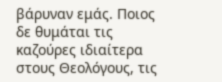βάρυναν εμάς. Ποιος δε θυμάται τις καζούρες ιδιαίτερα στους Θεολόγους, τις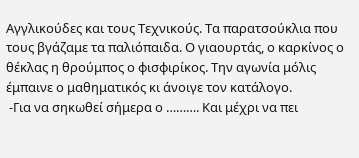Αγγλικούδες και τους Τεχνικούς. Τα παρατσούκλια που τους βγάζαμε τα παλιόπαιδα. Ο γιαουρτάς, ο καρκίνος ο θέκλας η θρούμπος ο φισφιρίκος. Την αγωνία μόλις έμπαινε ο μαθηματικός κι άνοιγε τον κατάλογο.
 -Για να σηκωθεί σήμερα ο ………. Και μέχρι να πει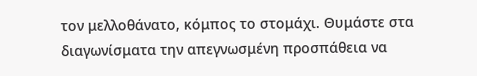τον μελλοθάνατο, κόμπος το στομάχι. Θυμάστε στα διαγωνίσματα την απεγνωσμένη προσπάθεια να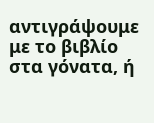αντιγράψουμε με το βιβλίο στα γόνατα, ή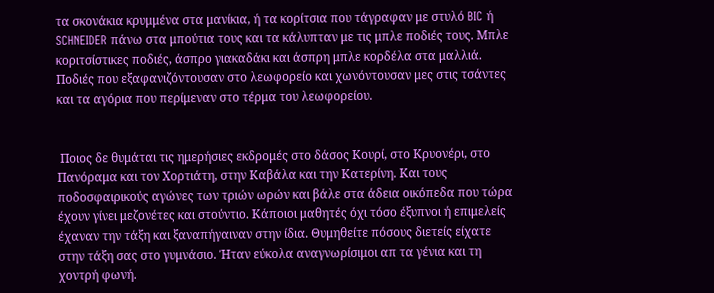τα σκονάκια κρυμμένα στα μανίκια, ή τα κορίτσια που τάγραφαν με στυλό BIC ή SCHNEIDER πάνω στα μπούτια τους και τα κάλυπταν με τις μπλε ποδιές τους. Μπλε κοριτσίστικες ποδιές, άσπρο γιακαδάκι και άσπρη μπλε κορδέλα στα μαλλιά. Ποδιές που εξαφανιζόντουσαν στο λεωφορείο και χωνόντουσαν μες στις τσάντες και τα αγόρια που περίμεναν στο τέρμα του λεωφορείου.


 Ποιος δε θυμάται τις ημερήσιες εκδρομές στο δάσος Κουρί, στο Κρυονέρι, στο Πανόραμα και τον Χορτιάτη, στην Καβάλα και την Κατερίνη. Και τους ποδοσφαιρικούς αγώνες των τριών ωρών και βάλε στα άδεια οικόπεδα που τώρα έχουν γίνει μεζονέτες και στούντιο. Κάποιοι μαθητές όχι τόσο έξυπνοι ή επιμελείς έχαναν την τάξη και ξαναπήγαιναν στην ίδια. Θυμηθείτε πόσους διετείς είχατε στην τάξη σας στο γυμνάσιο. Ήταν εύκολα αναγνωρίσιμοι απ τα γένια και τη χοντρή φωνή.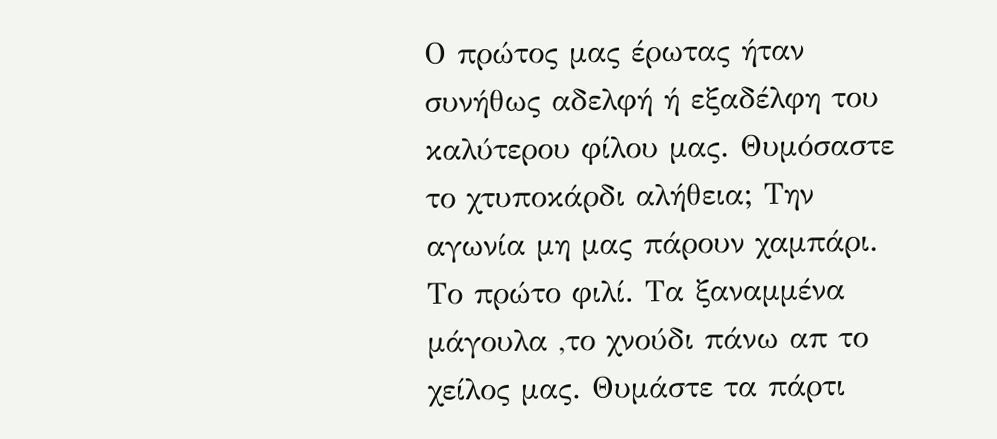Ο πρώτος μας έρωτας ήταν συνήθως αδελφή ή εξαδέλφη του καλύτερου φίλου μας. Θυμόσαστε το χτυποκάρδι αλήθεια; Την αγωνία μη μας πάρουν χαμπάρι. Το πρώτο φιλί. Τα ξαναμμένα μάγουλα ,το χνούδι πάνω απ το χείλος μας. Θυμάστε τα πάρτι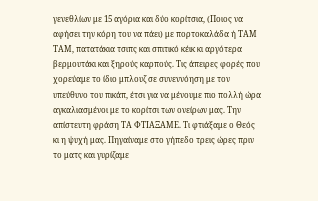γενεθλίων με 15 αγόρια και δύο κορίτσια, (Ποιος να αφήσει την κόρη του να πάει) με πορτοκαλάδα ή ΤΑΜ ΤΑΜ, πατατάκια τσιπς και σπιτικό κέικ κι αργότερα βερμουτάκι και ξηρούς καρπούς. Τις άπειρες φορές που χορεύαμε το ίδιο μπλουζ σε συνεννόηση με τον υπεύθυνο του πικάπ, έτσι για να μένουμε πιο πολλή ώρα αγκαλιασμένοι με το κορίτσι των ονείρων μας. Την απίστευτη φράση ΤΑ ΦΤΙΑΞΑΜΕ. Τι φτιάξαμε ο Θεός κι η ψυχή μας. Πηγαίναμε στο γήπεδο τρεις ώρες πριν το ματς και γυρίζαμε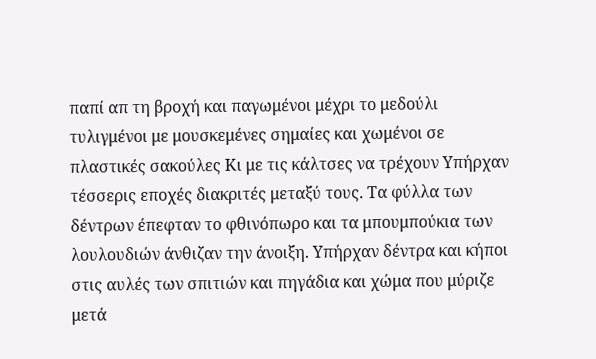παπί απ τη βροχή και παγωμένοι μέχρι το μεδούλι τυλιγμένοι με μουσκεμένες σημαίες και χωμένοι σε πλαστικές σακούλες Κι με τις κάλτσες να τρέχουν Υπήρχαν τέσσερις εποχές διακριτές μεταξύ τους. Τα φύλλα των δέντρων έπεφταν το φθινόπωρο και τα μπουμπούκια των λουλουδιών άνθιζαν την άνοιξη. Υπήρχαν δέντρα και κήποι στις αυλές των σπιτιών και πηγάδια και χώμα που μύριζε μετά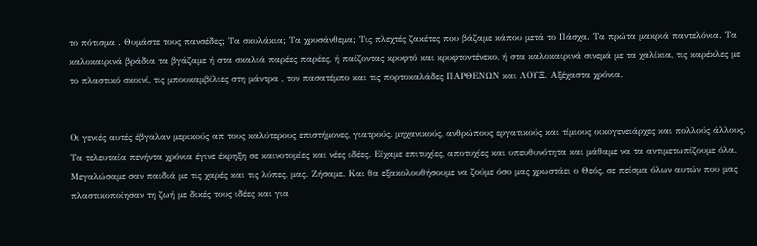το πότισμα . Θυμάστε τους πανσέδες; Τα σκυλάκια; Τα χρυσάνθεμα; Τις πλεχτές ζακέτες που βάζαμε κάπου μετά το Πάσχα. Τα πρώτα μακριά παντελόνια. Τα καλοκαιρινά βράδια τα βγάζαμε ή στα σκαλιά παρέες παρέες, ή παίζοντας κρυφτό και κρυφτοντένεκο, ή στα καλοκαιρινά σινεμά με τα χαλίκια, τις καρέκλες με το πλαστικό σκοινί, τις μπουκαμβίλιες στη μάντρα , τον πασατέμπο και τις πορτοκαλάδες ΠΑΡΘΕΝΩΝ και ΛΟΥΞ. Αξέχαστα χρόνια.


Οι γενιές αυτές έβγαλαν μερικούς απ τους καλύτερους επιστήμονες, γιατρούς, μηχανικούς, ανθρώπους εργατικούς και τίμιους οικογενειάρχες και πολλούς άλλους. Τα τελευταία πενήντα χρόνια έγινε έκρηξη σε καινοτομίες και νέες ιδέες. Είχαμε επιτυχίες, αποτυχίες και υπευθυνότητα και μάθαμε να τα αντιμετωπίζουμε όλα. Μεγαλώσαμε σαν παιδιά με τις χαρές και τις λύπες, μας. Ζήσαμε. Και θα εξακολουθήσουμε να ζούμε όσο μας χρωστάει ο Θεός, σε πείσμα όλων αυτών που μας πλαστικοποίησαν τη ζωή με δικές τους ιδέες και για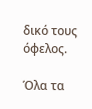δικό τους όφελος.

Όλα τα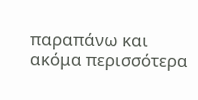παραπάνω και ακόμα περισσότερα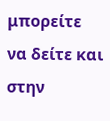μπορείτε να δείτε και στην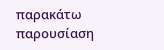παρακάτω παρουσίαση